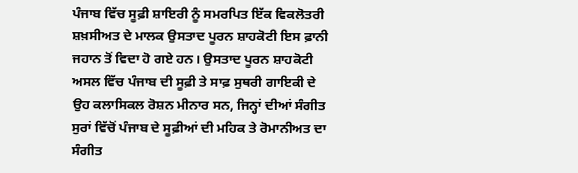ਪੰਜਾਬ ਵਿੱਚ ਸੂਫ਼ੀ ਸ਼ਾਇਰੀ ਨੂੰ ਸਮਰਪਿਤ ਇੱਕ ਵਿਕਲੋਤਰੀ ਸ਼ਖ਼ਸੀਅਤ ਦੇ ਮਾਲਕ ਉਸਤਾਦ ਪੂਰਨ ਸ਼ਾਹਕੋਟੀ ਇਸ ਫ਼ਾਨੀ ਜਹਾਨ ਤੋਂ ਵਿਦਾ ਹੋ ਗਏ ਹਨ। ਉਸਤਾਦ ਪੂਰਨ ਸ਼ਾਹਕੋਟੀ ਅਸਲ ਵਿੱਚ ਪੰਜਾਬ ਦੀ ਸੂਫ਼ੀ ਤੇ ਸਾਫ਼ ਸੁਥਰੀ ਗਾਇਕੀ ਦੇ ਉਹ ਕਲਾਸਿਕਲ ਰੋਸ਼ਨ ਮੀਨਾਰ ਸਨ, ਜਿਨ੍ਹਾਂ ਦੀਆਂ ਸੰਗੀਤ ਸੁਰਾਂ ਵਿੱਚੋਂ ਪੰਜਾਬ ਦੇ ਸੂਫ਼ੀਆਂ ਦੀ ਮਹਿਕ ਤੇ ਰੋਮਾਨੀਅਤ ਦਾ ਸੰਗੀਤ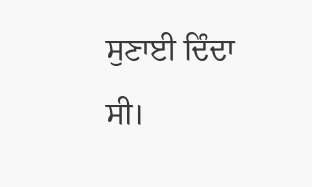ਸੁਣਾਈ ਦਿੰਦਾ ਸੀ।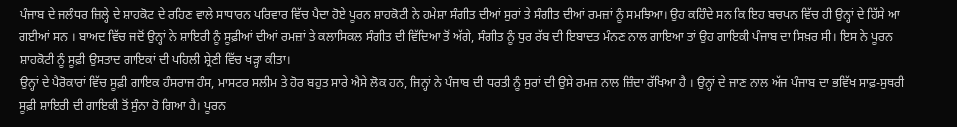ਪੰਜਾਬ ਦੇ ਜਲੰਧਰ ਜ਼ਿਲ੍ਹੇ ਦੇ ਸ਼ਾਹਕੋਟ ਦੇ ਰਹਿਣ ਵਾਲੇ ਸਾਧਾਰਨ ਪਰਿਵਾਰ ਵਿੱਚ ਪੈਦਾ ਹੋਏ ਪੂਰਨ ਸ਼ਾਹਕੋਟੀ ਨੇ ਹਮੇਸ਼ਾ ਸੰਗੀਤ ਦੀਆਂ ਸੁਰਾਂ ਤੇ ਸੰਗੀਤ ਦੀਆਂ ਰਮਜ਼ਾਂ ਨੂੰ ਸਮਝਿਆ। ਉਹ ਕਹਿੰਦੇ ਸਨ ਕਿ ਇਹ ਬਚਪਨ ਵਿੱਚ ਹੀ ਉਨ੍ਹਾਂ ਦੇ ਹਿੱਸੇ ਆ ਗਈਆਂ ਸਨ । ਬਾਅਦ ਵਿੱਚ ਜਦੋਂ ਉਨ੍ਹਾਂ ਨੇ ਸ਼ਾਇਰੀ ਨੂੰ ਸੂਫ਼ੀਆਂ ਦੀਆਂ ਰਮਜ਼ਾਂ ਤੇ ਕਲਾਸਿਕਲ ਸੰਗੀਤ ਦੀ ਵਿੱਦਿਆ ਤੋਂ ਅੱਗੇ, ਸੰਗੀਤ ਨੂੰ ਧੁਰ ਰੱਬ ਦੀ ਇਬਾਦਤ ਮੰਨਣ ਨਾਲ ਗਾਇਆ ਤਾਂ ਉਹ ਗਾਇਕੀ ਪੰਜਾਬ ਦਾ ਸਿਖ਼ਰ ਸੀ। ਇਸ ਨੇ ਪੂਰਨ ਸ਼ਾਹਕੋਟੀ ਨੂੰ ਸੂਫ਼ੀ ਉਸਤਾਦ ਗਾਇਕਾਂ ਦੀ ਪਹਿਲੀ ਸ਼੍ਰੇਣੀ ਵਿੱਚ ਖੜ੍ਹਾ ਕੀਤਾ।
ਉਨ੍ਹਾਂ ਦੇ ਪੈਰੋਕਾਰਾਂ ਵਿੱਚ ਸੂਫ਼ੀ ਗਾਇਕ ਹੰਸਰਾਜ ਹੰਸ, ਮਾਸਟਰ ਸਲੀਮ ਤੇ ਹੋਰ ਬਹੁਤ ਸਾਰੇ ਐਸੇ ਲੋਕ ਹਨ, ਜਿਨ੍ਹਾਂ ਨੇ ਪੰਜਾਬ ਦੀ ਧਰਤੀ ਨੂੰ ਸੁਰਾਂ ਦੀ ਉਸੇ ਰਮਜ਼ ਨਾਲ ਜ਼ਿੰਦਾ ਰੱਖਿਆ ਹੈ । ਉਨ੍ਹਾਂ ਦੇ ਜਾਣ ਨਾਲ ਅੱਜ ਪੰਜਾਬ ਦਾ ਭਵਿੱਖ ਸਾਫ਼-ਸੁਥਰੀ ਸੂਫ਼ੀ ਸ਼ਾਇਰੀ ਦੀ ਗਾਇਕੀ ਤੋਂ ਸੁੰਨਾ ਹੋ ਗਿਆ ਹੈ। ਪੂਰਨ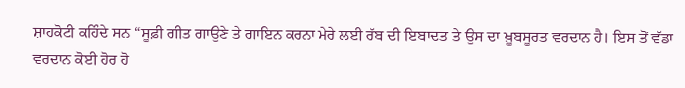ਸ਼ਾਹਕੋਟੀ ਕਹਿੰਦੇ ਸਨ “ਸੂਫ਼ੀ ਗੀਤ ਗਾਉਣੇ ਤੇ ਗਾਇਨ ਕਰਨਾ ਮੇਰੇ ਲਈ ਰੱਬ ਦੀ ਇਬਾਦਤ ਤੇ ਉਸ ਦਾ ਖ਼ੂਬਸੂਰਤ ਵਰਦਾਨ ਹੈ। ਇਸ ਤੋਂ ਵੱਡਾ ਵਰਦਾਨ ਕੋਈ ਹੋਰ ਹੋ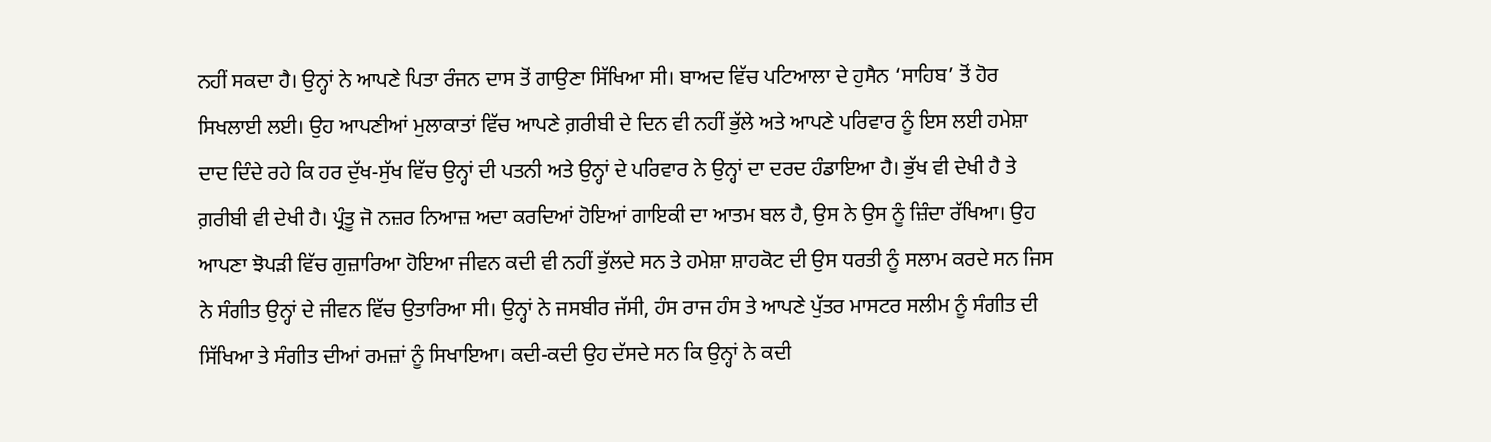ਨਹੀਂ ਸਕਦਾ ਹੈ। ਉਨ੍ਹਾਂ ਨੇ ਆਪਣੇ ਪਿਤਾ ਰੰਜਨ ਦਾਸ ਤੋਂ ਗਾਉਣਾ ਸਿੱਖਿਆ ਸੀ। ਬਾਅਦ ਵਿੱਚ ਪਟਿਆਲਾ ਦੇ ਹੁਸੈਨ ‘ਸਾਹਿਬ’ ਤੋਂ ਹੋਰ ਸਿਖਲਾਈ ਲਈ। ਉਹ ਆਪਣੀਆਂ ਮੁਲਾਕਾਤਾਂ ਵਿੱਚ ਆਪਣੇ ਗ਼ਰੀਬੀ ਦੇ ਦਿਨ ਵੀ ਨਹੀਂ ਭੁੱਲੇ ਅਤੇ ਆਪਣੇ ਪਰਿਵਾਰ ਨੂੰ ਇਸ ਲਈ ਹਮੇਸ਼ਾ ਦਾਦ ਦਿੰਦੇ ਰਹੇ ਕਿ ਹਰ ਦੁੱਖ-ਸੁੱਖ ਵਿੱਚ ਉਨ੍ਹਾਂ ਦੀ ਪਤਨੀ ਅਤੇ ਉਨ੍ਹਾਂ ਦੇ ਪਰਿਵਾਰ ਨੇ ਉਨ੍ਹਾਂ ਦਾ ਦਰਦ ਹੰਡਾਇਆ ਹੈ। ਭੁੱਖ ਵੀ ਦੇਖੀ ਹੈ ਤੇ ਗ਼ਰੀਬੀ ਵੀ ਦੇਖੀ ਹੈ। ਪ੍ਰੰਤੂ ਜੋ ਨਜ਼ਰ ਨਿਆਜ਼ ਅਦਾ ਕਰਦਿਆਂ ਹੋਇਆਂ ਗਾਇਕੀ ਦਾ ਆਤਮ ਬਲ ਹੈ, ਉਸ ਨੇ ਉਸ ਨੂੰ ਜ਼ਿੰਦਾ ਰੱਖਿਆ। ਉਹ ਆਪਣਾ ਝੋਪੜੀ ਵਿੱਚ ਗੁਜ਼ਾਰਿਆ ਹੋਇਆ ਜੀਵਨ ਕਦੀ ਵੀ ਨਹੀਂ ਭੁੱਲਦੇ ਸਨ ਤੇ ਹਮੇਸ਼ਾ ਸ਼ਾਹਕੋਟ ਦੀ ਉਸ ਧਰਤੀ ਨੂੰ ਸਲਾਮ ਕਰਦੇ ਸਨ ਜਿਸ ਨੇ ਸੰਗੀਤ ਉਨ੍ਹਾਂ ਦੇ ਜੀਵਨ ਵਿੱਚ ਉਤਾਰਿਆ ਸੀ। ਉਨ੍ਹਾਂ ਨੇ ਜਸਬੀਰ ਜੱਸੀ, ਹੰਸ ਰਾਜ ਹੰਸ ਤੇ ਆਪਣੇ ਪੁੱਤਰ ਮਾਸਟਰ ਸਲੀਮ ਨੂੰ ਸੰਗੀਤ ਦੀ ਸਿੱਖਿਆ ਤੇ ਸੰਗੀਤ ਦੀਆਂ ਰਮਜ਼ਾਂ ਨੂੰ ਸਿਖਾਇਆ। ਕਦੀ-ਕਦੀ ਉਹ ਦੱਸਦੇ ਸਨ ਕਿ ਉਨ੍ਹਾਂ ਨੇ ਕਦੀ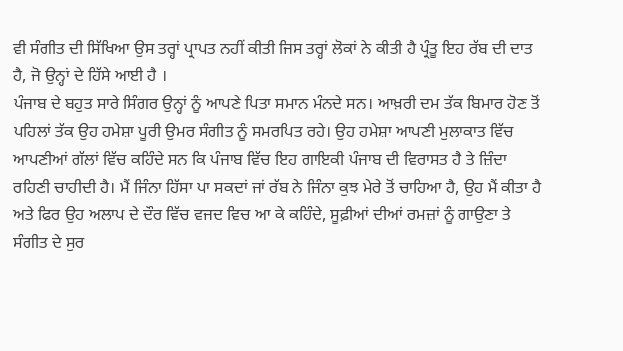ਵੀ ਸੰਗੀਤ ਦੀ ਸਿੱਖਿਆ ਉਸ ਤਰ੍ਹਾਂ ਪ੍ਰਾਪਤ ਨਹੀਂ ਕੀਤੀ ਜਿਸ ਤਰ੍ਹਾਂ ਲੋਕਾਂ ਨੇ ਕੀਤੀ ਹੈ ਪ੍ਰੰਤੂ ਇਹ ਰੱਬ ਦੀ ਦਾਤ ਹੈ, ਜੋ ਉਨ੍ਹਾਂ ਦੇ ਹਿੱਸੇ ਆਈ ਹੈ ।
ਪੰਜਾਬ ਦੇ ਬਹੁਤ ਸਾਰੇ ਸਿੰਗਰ ਉਨ੍ਹਾਂ ਨੂੰ ਆਪਣੇ ਪਿਤਾ ਸਮਾਨ ਮੰਨਦੇ ਸਨ। ਆਖ਼ਰੀ ਦਮ ਤੱਕ ਬਿਮਾਰ ਹੋਣ ਤੋਂ ਪਹਿਲਾਂ ਤੱਕ ਉਹ ਹਮੇਸ਼ਾ ਪੂਰੀ ਉਮਰ ਸੰਗੀਤ ਨੂੰ ਸਮਰਪਿਤ ਰਹੇ। ਉਹ ਹਮੇਸ਼ਾ ਆਪਣੀ ਮੁਲਾਕਾਤ ਵਿੱਚ ਆਪਣੀਆਂ ਗੱਲਾਂ ਵਿੱਚ ਕਹਿੰਦੇ ਸਨ ਕਿ ਪੰਜਾਬ ਵਿੱਚ ਇਹ ਗਾਇਕੀ ਪੰਜਾਬ ਦੀ ਵਿਰਾਸਤ ਹੈ ਤੇ ਜ਼ਿੰਦਾ ਰਹਿਣੀ ਚਾਹੀਦੀ ਹੈ। ਮੈਂ ਜਿੰਨਾ ਹਿੱਸਾ ਪਾ ਸਕਦਾਂ ਜਾਂ ਰੱਬ ਨੇ ਜਿੰਨਾ ਕੁਝ ਮੇਰੇ ਤੋਂ ਚਾਹਿਆ ਹੈ, ਉਹ ਮੈਂ ਕੀਤਾ ਹੈ ਅਤੇ ਫਿਰ ਉਹ ਅਲਾਪ ਦੇ ਦੌਰ ਵਿੱਚ ਵਜਦ ਵਿਚ ਆ ਕੇ ਕਹਿੰਦੇ, ਸੂਫ਼ੀਆਂ ਦੀਆਂ ਰਮਜ਼ਾਂ ਨੂੰ ਗਾਉਣਾ ਤੇ ਸੰਗੀਤ ਦੇ ਸੁਰ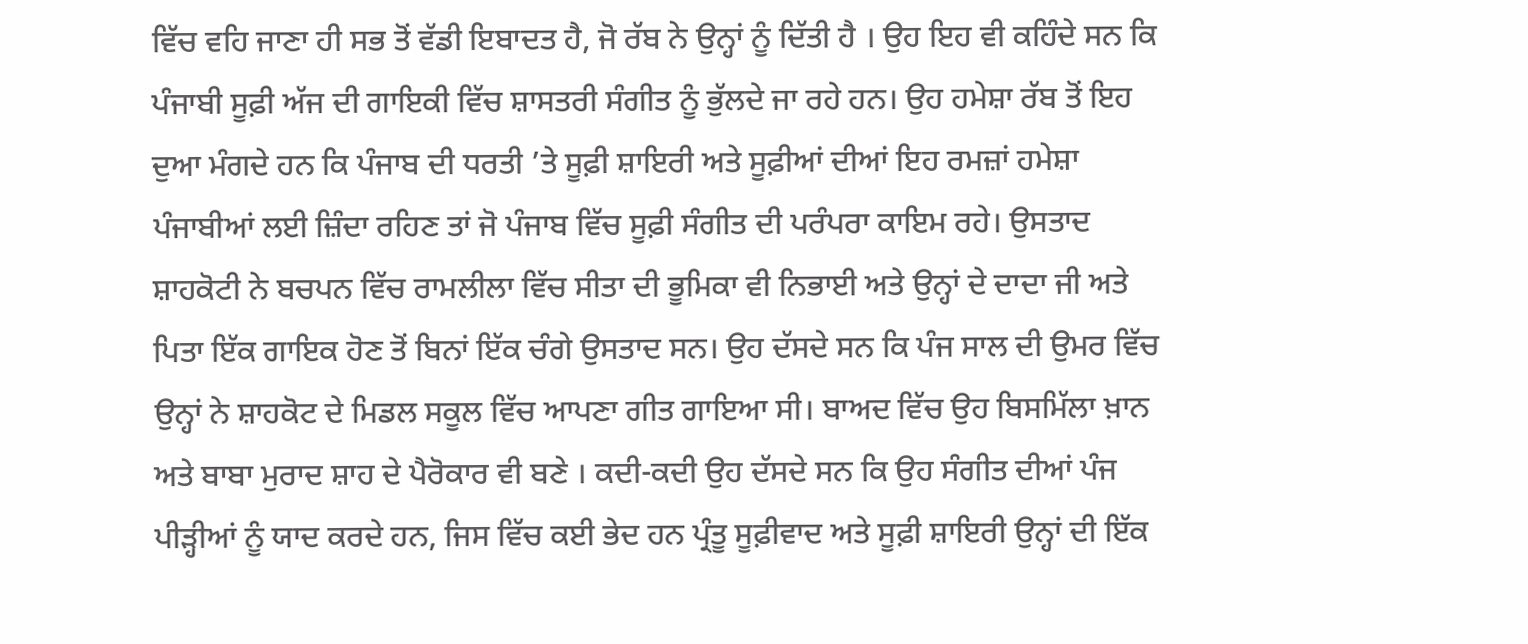ਵਿੱਚ ਵਹਿ ਜਾਣਾ ਹੀ ਸਭ ਤੋਂ ਵੱਡੀ ਇਬਾਦਤ ਹੈ, ਜੋ ਰੱਬ ਨੇ ਉਨ੍ਹਾਂ ਨੂੰ ਦਿੱਤੀ ਹੈ । ਉਹ ਇਹ ਵੀ ਕਹਿੰਦੇ ਸਨ ਕਿ ਪੰਜਾਬੀ ਸੂਫ਼ੀ ਅੱਜ ਦੀ ਗਾਇਕੀ ਵਿੱਚ ਸ਼ਾਸਤਰੀ ਸੰਗੀਤ ਨੂੰ ਭੁੱਲਦੇ ਜਾ ਰਹੇ ਹਨ। ਉਹ ਹਮੇਸ਼ਾ ਰੱਬ ਤੋਂ ਇਹ ਦੁਆ ਮੰਗਦੇ ਹਨ ਕਿ ਪੰਜਾਬ ਦੀ ਧਰਤੀ ’ਤੇ ਸੂਫ਼ੀ ਸ਼ਾਇਰੀ ਅਤੇ ਸੂਫ਼ੀਆਂ ਦੀਆਂ ਇਹ ਰਮਜ਼ਾਂ ਹਮੇਸ਼ਾ ਪੰਜਾਬੀਆਂ ਲਈ ਜ਼ਿੰਦਾ ਰਹਿਣ ਤਾਂ ਜੋ ਪੰਜਾਬ ਵਿੱਚ ਸੂਫ਼ੀ ਸੰਗੀਤ ਦੀ ਪਰੰਪਰਾ ਕਾਇਮ ਰਹੇ। ਉਸਤਾਦ ਸ਼ਾਹਕੋਟੀ ਨੇ ਬਚਪਨ ਵਿੱਚ ਰਾਮਲੀਲਾ ਵਿੱਚ ਸੀਤਾ ਦੀ ਭੂਮਿਕਾ ਵੀ ਨਿਭਾਈ ਅਤੇ ਉਨ੍ਹਾਂ ਦੇ ਦਾਦਾ ਜੀ ਅਤੇ ਪਿਤਾ ਇੱਕ ਗਾਇਕ ਹੋਣ ਤੋਂ ਬਿਨਾਂ ਇੱਕ ਚੰਗੇ ਉਸਤਾਦ ਸਨ। ਉਹ ਦੱਸਦੇ ਸਨ ਕਿ ਪੰਜ ਸਾਲ ਦੀ ਉਮਰ ਵਿੱਚ ਉਨ੍ਹਾਂ ਨੇ ਸ਼ਾਹਕੋਟ ਦੇ ਮਿਡਲ ਸਕੂਲ ਵਿੱਚ ਆਪਣਾ ਗੀਤ ਗਾਇਆ ਸੀ। ਬਾਅਦ ਵਿੱਚ ਉਹ ਬਿਸਮਿੱਲਾ ਖ਼ਾਨ ਅਤੇ ਬਾਬਾ ਮੁਰਾਦ ਸ਼ਾਹ ਦੇ ਪੈਰੋਕਾਰ ਵੀ ਬਣੇ । ਕਦੀ-ਕਦੀ ਉਹ ਦੱਸਦੇ ਸਨ ਕਿ ਉਹ ਸੰਗੀਤ ਦੀਆਂ ਪੰਜ ਪੀੜ੍ਹੀਆਂ ਨੂੰ ਯਾਦ ਕਰਦੇ ਹਨ, ਜਿਸ ਵਿੱਚ ਕਈ ਭੇਦ ਹਨ ਪ੍ਰੰਤੂ ਸੂਫ਼ੀਵਾਦ ਅਤੇ ਸੂਫ਼ੀ ਸ਼ਾਇਰੀ ਉਨ੍ਹਾਂ ਦੀ ਇੱਕ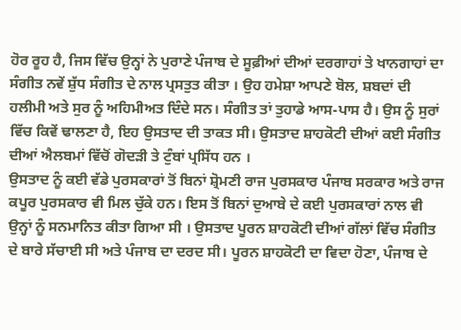ਹੋਰ ਰੂਹ ਹੈ, ਜਿਸ ਵਿੱਚ ਉਨ੍ਹਾਂ ਨੇ ਪੁਰਾਣੇ ਪੰਜਾਬ ਦੇ ਸੂਫ਼ੀਆਂ ਦੀਆਂ ਦਰਗਾਹਾਂ ਤੇ ਖਾਨਗਾਹਾਂ ਦਾ ਸੰਗੀਤ ਨਵੇਂ ਸ਼ੁੱਧ ਸੰਗੀਤ ਦੇ ਨਾਲ ਪ੍ਰਸਤੁਤ ਕੀਤਾ । ਉਹ ਹਮੇਸ਼ਾ ਆਪਣੇ ਬੋਲ, ਸ਼ਬਦਾਂ ਦੀ ਹਲੀਮੀ ਅਤੇ ਸੁਰ ਨੂੰ ਅਹਿਮੀਅਤ ਦਿੰਦੇ ਸਨ। ਸੰਗੀਤ ਤਾਂ ਤੁਹਾਡੇ ਆਸ-ਪਾਸ ਹੈ। ਉਸ ਨੂੰ ਸੁਰਾਂ ਵਿੱਚ ਕਿਵੇਂ ਢਾਲਣਾ ਹੈ, ਇਹ ਉਸਤਾਦ ਦੀ ਤਾਕਤ ਸੀ। ਉਸਤਾਦ ਸ਼ਾਹਕੋਟੀ ਦੀਆਂ ਕਈ ਸੰਗੀਤ ਦੀਆਂ ਐਲਬਮਾਂ ਵਿੱਚੋਂ ਗੋਦੜੀ ਤੇ ਟੁੰਬਾਂ ਪ੍ਰਸਿੱਧ ਹਨ ।
ਉਸਤਾਦ ਨੂੰ ਕਈ ਵੱਡੇ ਪੁਰਸਕਾਰਾਂ ਤੋਂ ਬਿਨਾਂ ਸ਼੍ਰੋਮਣੀ ਰਾਜ ਪੁਰਸਕਾਰ ਪੰਜਾਬ ਸਰਕਾਰ ਅਤੇ ਰਾਜ ਕਪੂਰ ਪੁਰਸਕਾਰ ਵੀ ਮਿਲ ਚੁੱਕੇ ਹਨ। ਇਸ ਤੋਂ ਬਿਨਾਂ ਦੁਆਬੇ ਦੇ ਕਈ ਪੁਰਸਕਾਰਾਂ ਨਾਲ ਵੀ ਉਨ੍ਹਾਂ ਨੂੰ ਸਨਮਾਨਿਤ ਕੀਤਾ ਗਿਆ ਸੀ । ਉਸਤਾਦ ਪੂਰਨ ਸ਼ਾਹਕੋਟੀ ਦੀਆਂ ਗੱਲਾਂ ਵਿੱਚ ਸੰਗੀਤ ਦੇ ਬਾਰੇ ਸੱਚਾਈ ਸੀ ਅਤੇ ਪੰਜਾਬ ਦਾ ਦਰਦ ਸੀ। ਪੂਰਨ ਸ਼ਾਹਕੋਟੀ ਦਾ ਵਿਦਾ ਹੋਣਾ, ਪੰਜਾਬ ਦੇ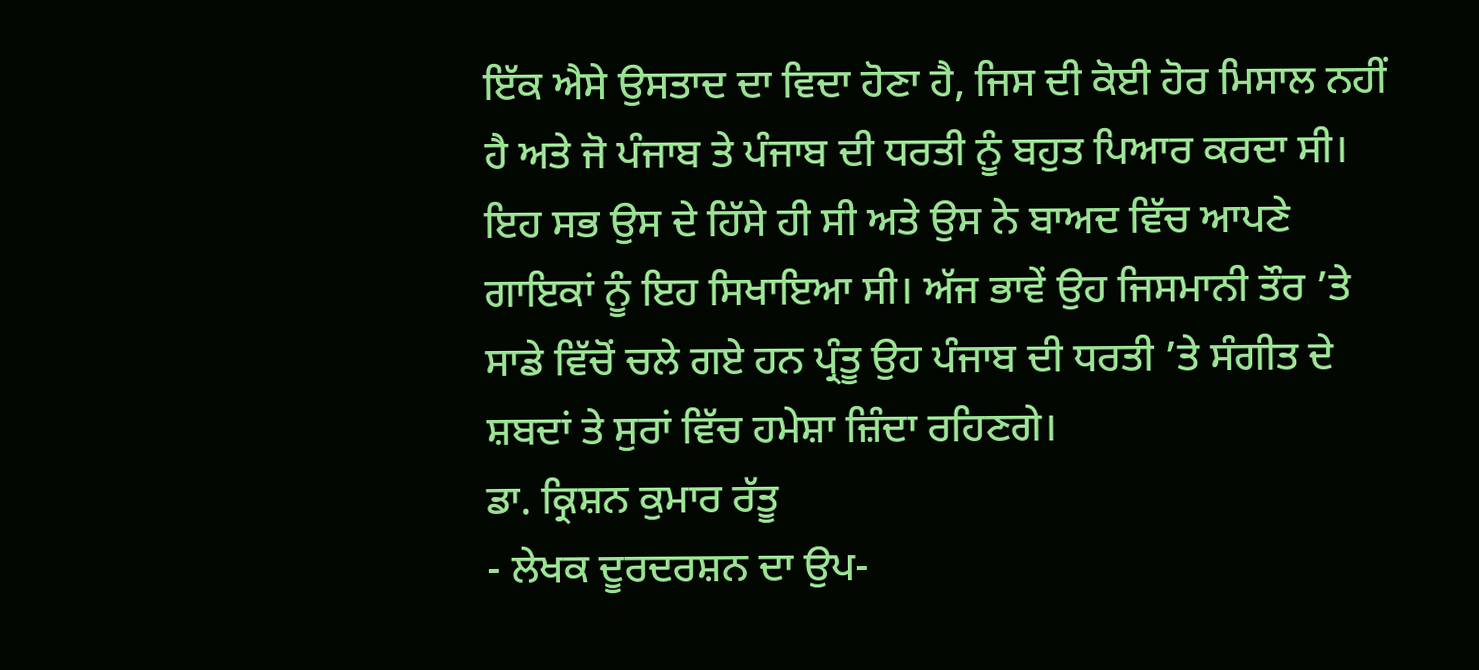ਇੱਕ ਐਸੇ ਉਸਤਾਦ ਦਾ ਵਿਦਾ ਹੋਣਾ ਹੈ, ਜਿਸ ਦੀ ਕੋਈ ਹੋਰ ਮਿਸਾਲ ਨਹੀਂ ਹੈ ਅਤੇ ਜੋ ਪੰਜਾਬ ਤੇ ਪੰਜਾਬ ਦੀ ਧਰਤੀ ਨੂੰ ਬਹੁਤ ਪਿਆਰ ਕਰਦਾ ਸੀ। ਇਹ ਸਭ ਉਸ ਦੇ ਹਿੱਸੇ ਹੀ ਸੀ ਅਤੇ ਉਸ ਨੇ ਬਾਅਦ ਵਿੱਚ ਆਪਣੇ ਗਾਇਕਾਂ ਨੂੰ ਇਹ ਸਿਖਾਇਆ ਸੀ। ਅੱਜ ਭਾਵੇਂ ਉਹ ਜਿਸਮਾਨੀ ਤੌਰ ’ਤੇ ਸਾਡੇ ਵਿੱਚੋਂ ਚਲੇ ਗਏ ਹਨ ਪ੍ਰੰਤੂ ਉਹ ਪੰਜਾਬ ਦੀ ਧਰਤੀ ’ਤੇ ਸੰਗੀਤ ਦੇ ਸ਼ਬਦਾਂ ਤੇ ਸੁਰਾਂ ਵਿੱਚ ਹਮੇਸ਼ਾ ਜ਼ਿੰਦਾ ਰਹਿਣਗੇ।
ਡਾ. ਕ੍ਰਿਸ਼ਨ ਕੁਮਾਰ ਰੱਤੂ
- ਲੇਖਕ ਦੂਰਦਰਸ਼ਨ ਦਾ ਉਪ-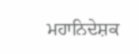ਮਹਾਨਿਦੇਸ਼ਕ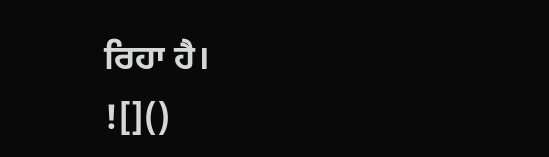ਰਿਹਾ ਹੈ।
![]()